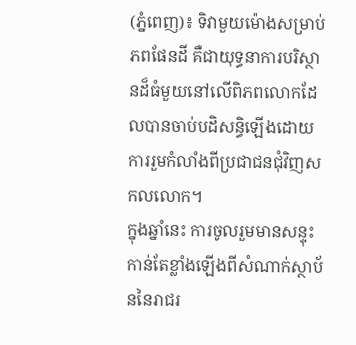(ភ្នំពេញ)៖ ទិវាមួយម៉ោងសម្រាប់ភពផែនដី គឺជាយុទ្ធនាការបរិស្ថានដ៏ធំមួយនៅលើពិភពលោកដែលបានចាប់បដិសន្ធិឡើងដោយការរួមកំលាំងពីប្រជាជនជុំវិញសកលលោក។
ក្នុងឆ្នាំនេះ ការចូលរួមមានសន្ទុះកាន់តែខ្លាំងឡើងពីសំណាក់ស្ថាប័ននៃរាជរ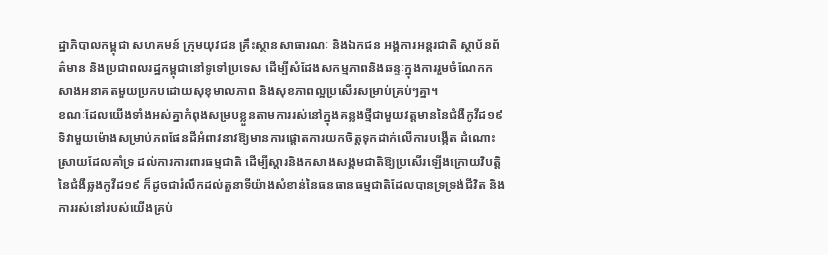ដ្ឋាភិបាលកម្ពុជា សហគមន៍ ក្រុមយុវជន គ្រឹះស្ថានសាធារណៈ និងឯកជន អង្គការអន្តរជាតិ ស្ថាប័នព័ត៌មាន និងប្រជាពលរដ្ឋកម្ពុជានៅទូទៅប្រទេស ដើម្បីសំដែងសកម្មភាពនិងឆន្ទៈក្នុងការរួមចំណែកកសាងអនាគតមួយប្រកបដោយសុខុមាលភាព និងសុខភាពល្អប្រសើរសម្រាប់គ្រប់ៗគ្នា។
ខណៈដែលយើងទាំងអស់គ្នាកំពុងសម្របខ្លួនតាមការរស់នៅក្នុងគន្លងថ្មីជាមួយវត្តមាននៃជំងឺកូវីដ១៩ ទិវាមួយម៉ោងសម្រាប់ភពផែនដីអំពាវនាវឱ្យមានការផ្តោតការយកចិត្តទុកដាក់លើការបង្កើត ដំណោះស្រាយដែលគាំទ្រ ដល់ការការពារធម្មជាតិ ដើម្បីស្តារនិងកសាងសង្គមជាតិឱ្យប្រសើរឡើងក្រោយវិបត្តិនៃជំងឺឆ្លងកូវីដ១៩ ក៏ដូចជារំលឹកដល់តួនាទីយ៉ាងសំខាន់នៃធនធានធម្មជាតិដែលបានទ្រទ្រង់ជីវិត និងការរស់នៅរបស់យើងគ្រប់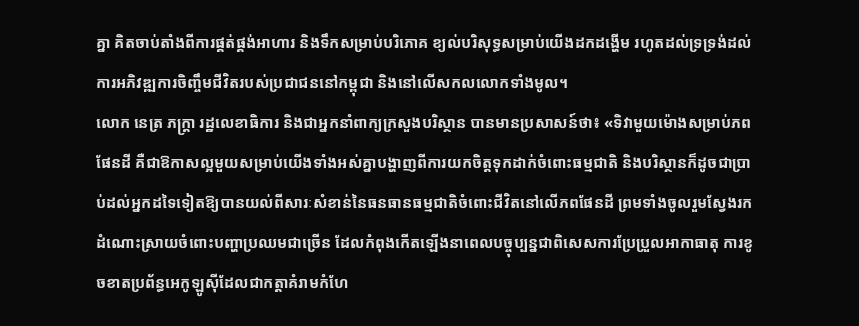គ្នា គិតចាប់តាំងពីការផ្គត់ផ្គង់អាហារ និងទឹកសម្រាប់បរិភោគ ខ្យល់បរិសុទ្ធសម្រាប់យើងដកដង្ហើម រហូតដល់ទ្រទ្រង់ដល់ការអភិវឌ្ឍការចិញ្ចឹមជីវិតរបស់ប្រជាជននៅកម្ពុជា និងនៅលើសកលលោកទាំងមូល។
លោក នេត្រ ភក្រ្តា រដ្ឋលេខាធិការ និងជាអ្នកនាំពាក្យក្រសួងបរិស្ថាន បានមានប្រសាសន៍ថា៖ «ទិវាមួយម៉ោងសម្រាប់ភពផែនដី គឺជាឱកាសល្អមួយសម្រាប់យើងទាំងអស់គ្នាបង្ហាញពីការយកចិត្តទុកដាក់ចំពោះធម្មជាតិ និងបរិស្ថានក៏ដូចជាប្រាប់ដល់អ្នកដទៃទៀតឱ្យបានយល់ពីសារៈសំខាន់នៃធនធានធម្មជាតិចំពោះជីវិតនៅលើភពផែនដី ព្រមទាំងចូលរួមស្វែងរកដំណោះស្រាយចំពោះបញ្ហាប្រឈមជាច្រើន ដែលកំពុងកើតឡើងនាពេលបច្ចុប្បន្នជាពិសេសការប្រែប្រួលអាកាធាតុ ការខូចខាតប្រព័ន្ធអេកូឡូស៊ីដែលជាកត្តាគំរាមកំហែ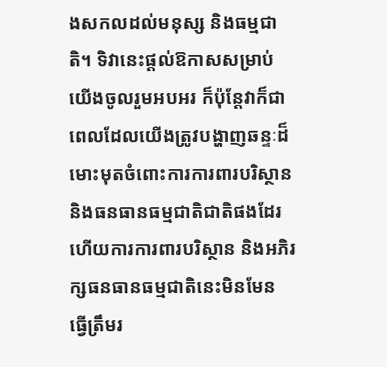ងសកលដល់មនុស្ស និងធម្មជាតិ។ ទិវានេះផ្តល់ឱកាសសម្រាប់យើងចូលរួមអបអរ ក៏ប៉ុន្តែវាក៏ជាពេលដែលយើងត្រូវបង្ហាញឆន្ទៈដ៏មោះមុតចំពោះការការពារបរិស្ថាន និងធនធានធម្មជាតិជាតិផងដែរ ហើយការការពារបរិស្ថាន និងអភិរក្សធនធានធម្មជាតិនេះមិនមែន ធ្វើត្រឹមរ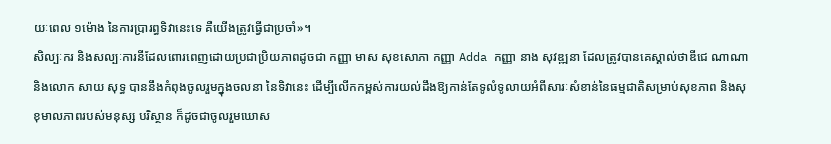យៈពេល ១ម៉ោង នៃការប្រារព្ធទិវានេះទេ គឺយើងត្រូវធ្វើជាប្រចាំ»។
សិល្បៈករ និងសល្បៈការនីដែលពោរពេញដោយប្រជាប្រិយភាពដូចជា កញ្ញា មាស សុខសោភា កញ្ញា Adda កញ្ញា នាង សុវឌ្ឍនា ដែលត្រូវបានគេស្គាល់ថាឌីជេ ណាណា និងលោក សាយ សុទ្ធ បាននឹងកំពុងចូលរួមក្នុងចលនា នៃទិវានេះ ដើម្បីលើកកម្ពស់ការយល់ដឹងឱ្យកាន់តែទូលំទូលាយអំពីសារៈសំខាន់នៃធម្មជាតិសម្រាប់សុខភាព និងសុខុមាលភាពរបស់មនុស្ស បរិស្ថាន ក៏ដូចជាចូលរួមឃោស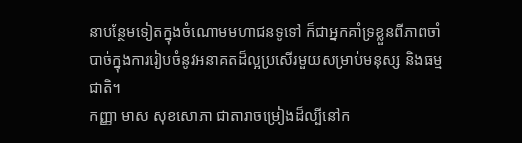នាបន្ថែមទៀតក្នុងចំណោមមហាជនទូទៅ ក៏ជាអ្នកគាំទ្រខ្លួនពីភាពចាំបាច់ក្នុងការរៀបចំនូវអនាគតដ៏ល្អប្រសើរមួយសម្រាប់មនុស្ស និងធម្មជាតិ។
កញ្ញា មាស សុខសោភា ជាតារាចម្រៀងដ៏ល្បីនៅក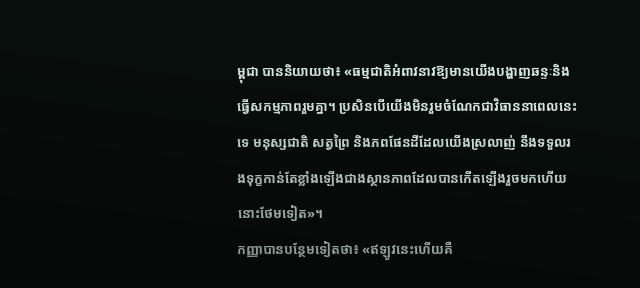ម្ពុជា បាននិយាយថា៖ «ធម្មជាតិអំពាវនាវឱ្យមានយើងបង្ហាញឆន្ទៈនិងធ្វើសកម្មភាពរួមគ្នា។ ប្រសិនបើយើងមិនរួមចំណែកជាវិធាននាពេលនេះទេ មនុស្សជាតិ សត្វព្រៃ និងភពផែនដីដែលយើងស្រលាញ់ នឹងទទួលរងទុក្ខកាន់តែខ្លាំងឡើងជាងស្ថានភាពដែលបានកើតឡើងរួចមកហើយនោះថែមទៀត»។
កញ្ញាបានបន្ថែមទៀតថា៖ «ឥឡូវនេះហើយគឺ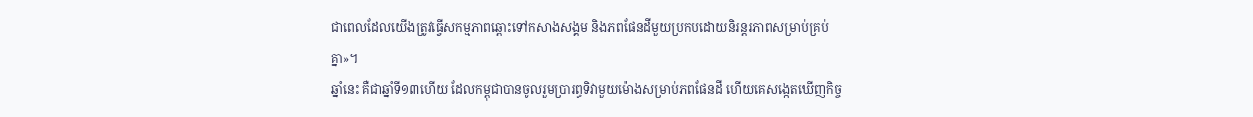ជាពេលដែលយើងត្រូវធ្វើសកម្មភាពឆ្ពោះទៅកសាងសង្គម និងភពផែនដីមួយប្រកបដោយនិរន្តរភាពសម្រាប់គ្រប់គ្នា»។
ឆ្នាំនេះ គឺជាឆ្នាំទី១៣ហើយ ដែលកម្ពុជាបានចូលរួមប្រារព្ធទិវាមួយម៉ោងសម្រាប់ភពផែនដី ហើយគេសង្កេតឃើញកិច្ច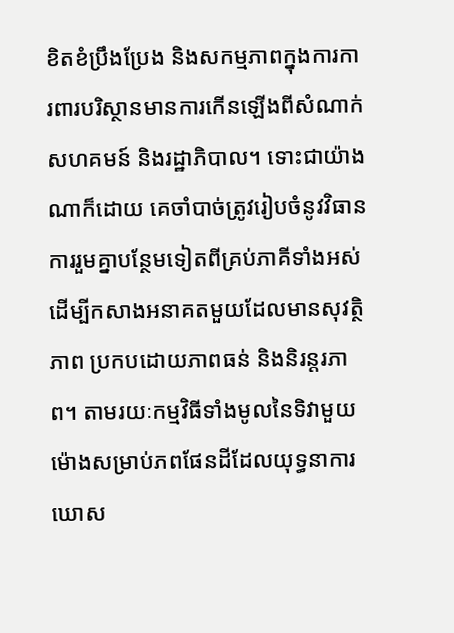ខិតខំប្រឹងប្រែង និងសកម្មភាពក្នុងការការពារបរិស្ថានមានការកើនឡើងពីសំណាក់សហគមន៍ និងរដ្ឋាភិបាល។ ទោះជាយ៉ាងណាក៏ដោយ គេចាំបាច់ត្រូវរៀបចំនូវវិធានការរួមគ្នាបន្ថែមទៀតពីគ្រប់ភាគីទាំងអស់ដើម្បីកសាងអនាគតមួយដែលមានសុវត្ថិភាព ប្រកបដោយភាពធន់ និងនិរន្តរភាព។ តាមរយៈកម្មវិធីទាំងមូលនៃទិវាមួយម៉ោងសម្រាប់ភពផែនដីដែលយុទ្ធនាការឃោស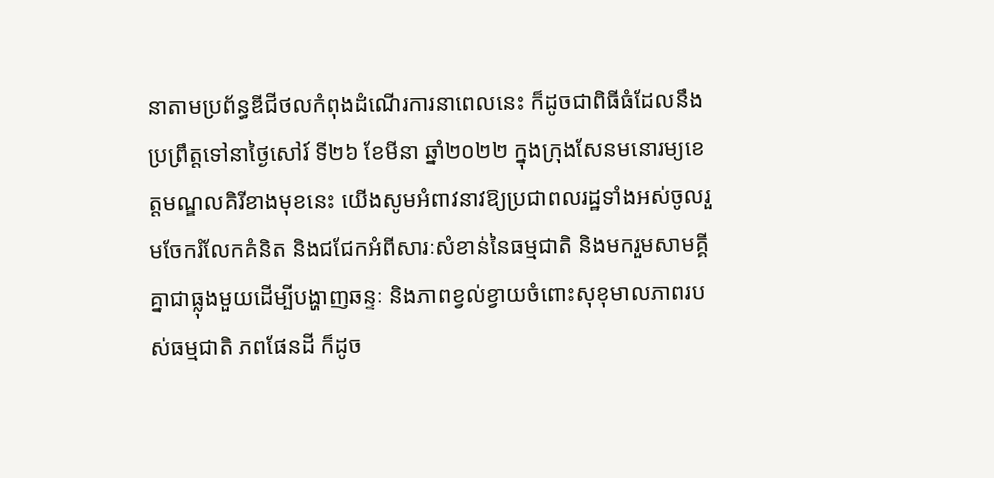នាតាមប្រព័ន្ធឌីជីថលកំពុងដំណើរការនាពេលនេះ ក៏ដូចជាពិធីធំដែលនឹងប្រព្រឹត្តទៅនាថ្ងៃសៅរ៍ ទី២៦ ខែមីនា ឆ្នាំ២០២២ ក្នុងក្រុងសែនមនោរម្យខេត្តមណ្ឌលគិរីខាងមុខនេះ យើងសូមអំពាវនាវឱ្យប្រជាពលរដ្ឋទាំងអស់ចូលរួមចែករំលែកគំនិត និងជជែកអំពីសារៈសំខាន់នៃធម្មជាតិ និងមករួមសាមគ្គីគ្នាជាធ្លុងមួយដើម្បីបង្ហាញឆន្ទៈ និងភាពខ្វល់ខ្វាយចំពោះសុខុមាលភាពរបស់ធម្មជាតិ ភពផែនដី ក៏ដូច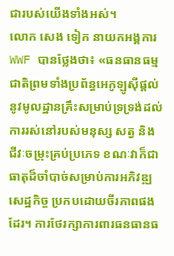ជារបស់យើងទាំងអស់។
លោក សេង ទៀក នាយកអង្គការWWF បានថ្លែងថា៖ «ធនធានធម្មជាតិព្រមទាំងប្រព័ន្ធអេកូឡូស៊ីផ្តល់នូវមូលដ្ឋានគ្រឹះសម្រាប់ទ្រទ្រង់ដល់ការរស់នៅរបស់មនុស្ស សត្វ និងជីវៈចម្រុះគ្រប់ប្រភេទ ខណៈវាក៏ជាធាតុដ៏ចាំបាច់សម្រាប់ការអភិវឌ្ឍសេដ្ឋកិច្ច ប្រកបដោយចីរភាពផងដែរ។ ការថែរក្សាការពារធនធានធ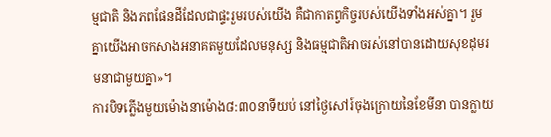ម្មជាតិ និងភពផែនដីដែលជាផ្ទះរួមរបស់យើង គឺជាកាតព្វកិច្ចរបស់យើងទាំងអស់គ្នា។ រួមគ្នាយើងអាចកសាងអនាគតមួយដែលមនុស្ស និងធម្មជាតិអាចរស់នៅបានដោយសុខដុមរមនាជាមួយគ្នា»។
ការបិទភ្លើងមួយម៉ោងនាម៉ោង៨:៣០នាទីយប់ នៅថ្ងៃសៅរ៍ចុងក្រោយនៃខែមីនា បានក្លាយ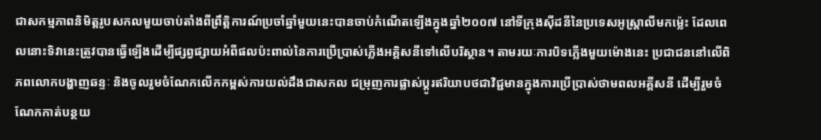ជាសកម្មភាពនិមិត្តរូបសកលមួយចាប់តាំងពីព្រឹត្តិការណ៍ប្រចាំឆ្នាំមួយនេះបានចាប់កំណើតឡើងក្នុងឆ្នាំ២០០៧ នៅទីក្រុងស៊ីដនីនៃប្រទេសអូស្រ្តាលីមកម្ល៉េះ ដែលពេលនោះទិវានេះត្រូវបានធ្វើឡើងដើម្បីផ្សព្វផ្សាយអំពីផលប៉ះពាល់នៃការប្រើប្រាស់ភ្លើងអគ្គិសនីទៅលើបរិស្ថាន។ តាមរយៈការបិទភ្លើងមួយម៉ោងនេះ ប្រជាជននៅលើពិភពលោកបង្ហាញឆន្ទៈ និងចូលរួមចំណែកលើកកម្ពស់ការយល់ដឹងជាសកល ជម្រុញការផ្លាស់ប្តូរឥរិយាបថជាវិជ្ជមានក្នុងការប្រើប្រាស់ថាមពលអគ្គីសនី ដើម្បីរួមចំណែកកាត់បន្ថយ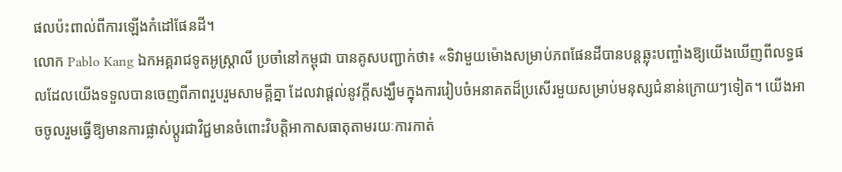ផលប៉ះពាល់ពីការឡើងកំដៅផែនដី។
លោក Pablo Kang ឯកអគ្គរាជទូតអូស្ត្រាលី ប្រចាំនៅកម្ពុជា បានគូសបញ្ជាក់ថា៖ «ទិវាមួយម៉ោងសម្រាប់ភពផែនដីបានបន្តឆ្លុះបញ្ចាំងឱ្យយើងឃើញពីលទ្ធផលដែលយើងទទួលបានចេញពីភាពរួបរួមសាមគ្គីគ្នា ដែលវាផ្តល់នូវក្ដីសង្ឃឹមក្នុងការរៀបចំអនាគតដ៏ប្រសើរមួយសម្រាប់មនុស្សជំនាន់ក្រោយៗទៀត។ យើងអាចចូលរួមធ្វើឱ្យមានការផ្លាស់ប្តូរជាវិជ្ជមានចំពោះវិបត្តិអាកាសធាតុតាមរយៈការកាត់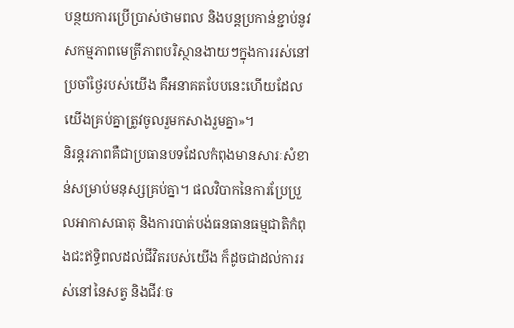បន្ថយការប្រើប្រាស់ថាមពល និងបន្តប្រកាន់ខ្ជាប់នូវសកម្មភាពមេត្រីភាពបរិស្ថានងាយៗក្នុងការរស់នៅប្រចាំថ្ងៃរបស់យើង គឺអនាគតបែបនេះហើយដែលយើងគ្រប់គ្នាត្រូវចូលរួមកសាងរួមគ្នា»។
និរន្តរភាពគឺជាប្រធានបទដែលកំពុងមានសារៈសំខាន់សម្រាប់មនុស្សគ្រប់គ្នា។ ផលវិបាកនៃការប្រែប្រួលអាកាសធាតុ និងការបាត់បង់ធនធានធម្មជាតិកំពុងជះឥទ្ធិពលដល់ជីវិតរបស់យើង ក៏ដូចជាដល់ការរស់នៅនៃសត្វ និងជីវៈច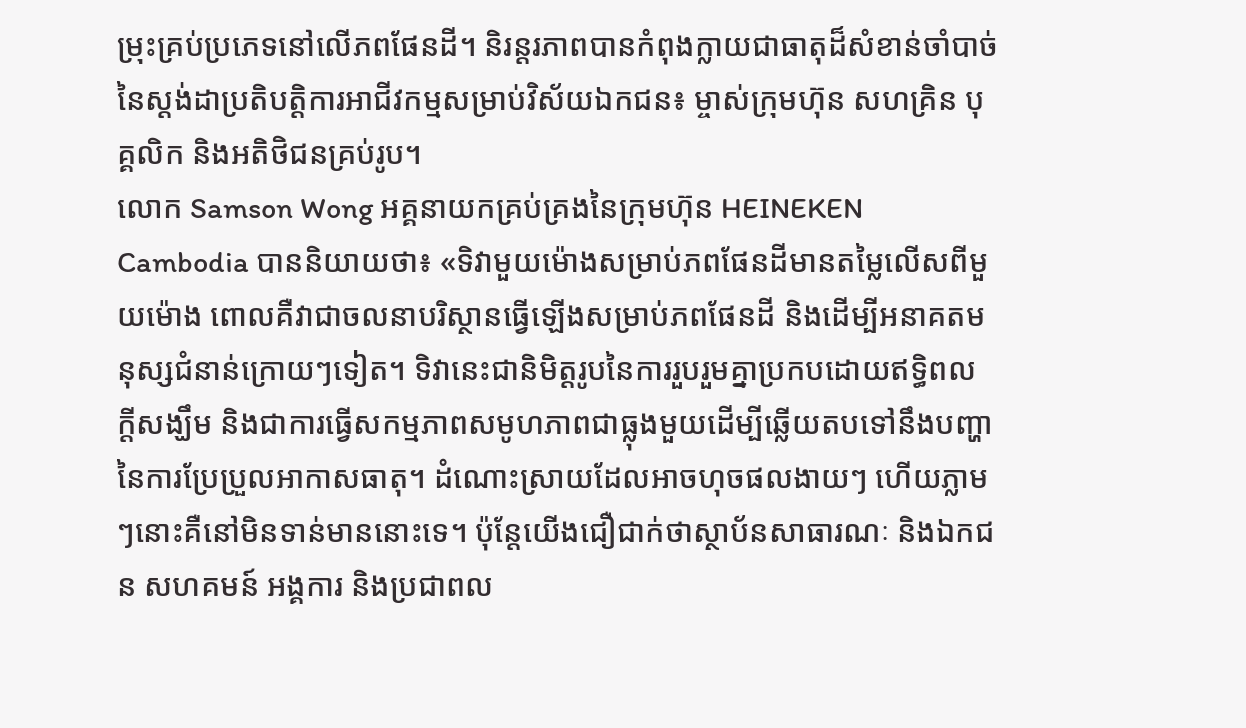ម្រុះគ្រប់ប្រភេទនៅលើភពផែនដី។ និរន្តរភាពបានកំពុងក្លាយជាធាតុដ៏សំខាន់ចាំបាច់នៃស្តង់ដាប្រតិបត្តិការអាជីវកម្មសម្រាប់វិស័យឯកជន៖ ម្ចាស់ក្រុមហ៊ុន សហគ្រិន បុគ្គលិក និងអតិថិជនគ្រប់រូប។
លោក Samson Wong អគ្គនាយកគ្រប់គ្រងនៃក្រុមហ៊ុន HEINEKEN Cambodia បាននិយាយថា៖ «ទិវាមួយម៉ោងសម្រាប់ភពផែនដីមានតម្លៃលើសពីមួយម៉ោង ពោលគឺវាជាចលនាបរិស្ថានធ្វើឡើងសម្រាប់ភពផែនដី និងដើម្បីអនាគតមនុស្សជំនាន់ក្រោយៗទៀត។ ទិវានេះជានិមិត្តរូបនៃការរួបរួមគ្នាប្រកបដោយឥទ្ធិពល ក្តីសង្ឃឹម និងជាការធ្វើសកម្មភាពសមូហភាពជាធ្លុងមួយដើម្បីឆ្លើយតបទៅនឹងបញ្ហានៃការប្រែប្រួលអាកាសធាតុ។ ដំណោះស្រាយដែលអាចហុចផលងាយៗ ហើយភ្លាមៗនោះគឺនៅមិនទាន់មាននោះទេ។ ប៉ុន្តែយើងជឿជាក់ថាស្ថាប័នសាធារណៈ និងឯកជន សហគមន៍ អង្គការ និងប្រជាពល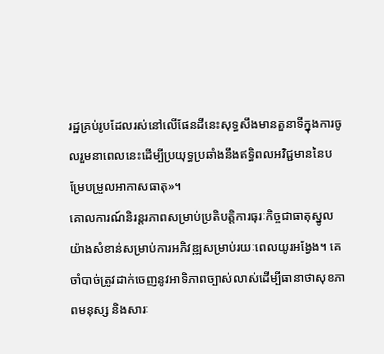រដ្ឋគ្រប់រូបដែលរស់នៅលើផែនដីនេះសុទ្ធសឹងមានតួនាទីក្នុងការចូលរួមនាពេលនេះដើម្បីប្រយុទ្ធប្រឆាំងនឹងឥទ្ធិពលអវិជ្ជមាននៃបម្រែបម្រួលអាកាសធាតុ»។
គោលការណ៍និរន្តរភាពសម្រាប់ប្រតិបត្តិការធុរៈកិច្ចជាធាតុស្នូលយ៉ាងសំខាន់សម្រាប់ការអភិវឌ្ឍសម្រាប់រយៈពេលយូរអង្វែង។ គេចាំបាច់ត្រូវដាក់ចេញនូវអាទិភាពច្បាស់លាស់ដើម្បីធានាថាសុខភាពមនុស្ស និងសារៈ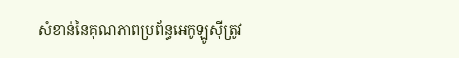សំខាន់នៃគុណភាពប្រព័ន្ធអេកូឡូស៊ីត្រូវ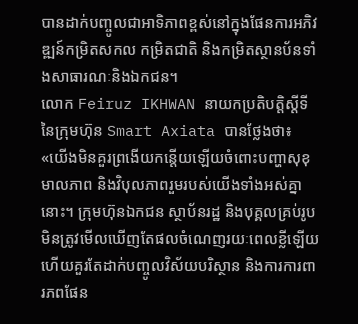បានដាក់បញ្ចូលជាអាទិភាពខ្ពស់នៅក្នុងផែនការអភិវឌ្ឍន៍កម្រិតសកល កម្រិតជាតិ និងកម្រិតស្ថានប័នទាំងសាធារណៈនិងឯកជន។
លោក Feiruz IKHWAN នាយកប្រតិបត្តិស្តីទីនៃក្រុមហ៊ុន Smart Axiata បានថ្លែងថា៖ «យើងមិនគួរព្រងើយកន្តើយឡើយចំពោះបញ្ហាសុខុមាលភាព និងវិបុលភាពរួមរបស់យើងទាំងអស់គ្នានោះ។ ក្រុមហ៊ុនឯកជន ស្ថាប័នរដ្ឋ និងបុគ្គលគ្រប់រូបមិនត្រូវមើលឃើញតែផលចំណេញរយៈពេលខ្លីឡើយ ហើយគួរតែដាក់បញ្ចូលវិស័យបរិស្ថាន និងការការពារភពផែន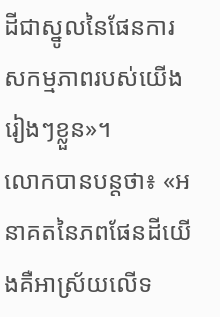ដីជាស្នូលនៃផែនការសកម្មភាពរបស់យើងរៀងៗខ្លួន»។
លោកបានបន្តថា៖ «អនាគតនៃភពផែនដីយើងគឺអាស្រ័យលើទ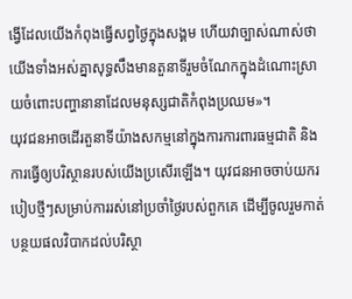ង្វើដែលយើងកំពុងធ្វើសព្វថ្ងៃក្នុងសង្គម ហើយវាច្បាស់ណាស់ថាយើងទាំងអស់គ្នាសុទ្ធសឹងមានតួនាទីរួមចំណែកក្នុងដំណោះស្រាយចំពោះបញ្ហានានាដែលមនុស្សជាតិកំពុងប្រឈម»។
យុវជនអាចដើរតួនាទីយ៉ាងសកម្មនៅក្នុងការការពារធម្មជាតិ និងការធ្វើឲ្យបរិស្ថានរបស់យើងប្រសើរឡើង។ យុវជនអាចចាប់យករបៀបថ្មីៗសម្រាប់ការរស់នៅប្រចាំថ្ងៃរបស់ពួកគេ ដើម្បីចូលរួមកាត់បន្ថយផលវិបាកដល់បរិស្ថា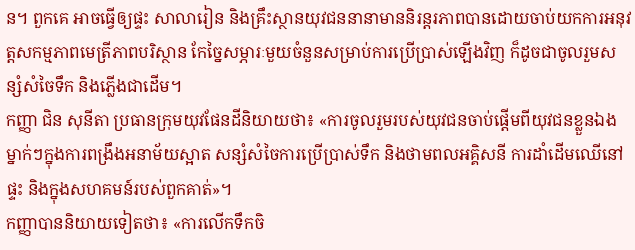ន។ ពួកគេ អាចធ្វើឲ្យផ្ទះ សាលារៀន និងគ្រឹះស្ថានយុវជននានាមាននិរន្តរភាពបានដោយចាប់យកការអនុវត្តសកម្មភាពមេត្រីភាពបរិស្ថាន កែច្នៃសម្ភារៈមួយចំនួនសម្រាប់ការប្រើប្រាស់ឡើងវិញ ក៏ដូចជាចូលរួមសន្សំសំចៃទឹក និងភ្លើងជាដើម។
កញ្ញា ជិន សុនីតា ប្រធានក្រុមយុវផែនដីនិយាយថា៖ «ការចូលរួមរបស់យុវជនចាប់ផ្តើមពីយុវជនខ្លួនឯងម្នាក់ៗក្នុងការពង្រឹងអនាម័យស្អាត សន្សំសំចៃការប្រើប្រាស់ទឹក និងថាមពលអគ្គិសនី ការដាំដើមឈើនៅផ្ទះ និងក្នុងសហគមន៍របស់ពួកគាត់»។
កញ្ញាបាននិយាយទៀតថា៖ «ការលើកទឹកចិ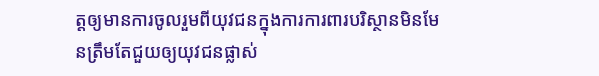ត្តឲ្យមានការចូលរួមពីយុវជនក្នុងការការពារបរិស្ថានមិនមែនត្រឹមតែជួយឲ្យយុវជនផ្លាស់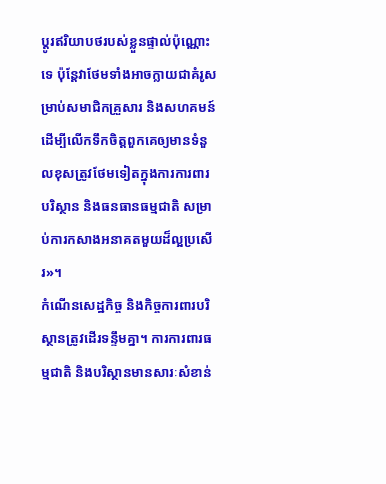ប្តូរឥរិយាបថរបស់ខ្លួនផ្ទាល់ប៉ុណ្ណោះទេ ប៉ុន្តែវាថែមទាំងអាចក្លាយជាគំរូសម្រាប់សមាជិកគ្រួសារ និងសហគមន៍ដើម្បីលើកទឹកចិត្តពួកគេឲ្យមានទំនួលខុសត្រូវថែមទៀតក្នុងការការពារបរិស្ថាន និងធនធានធម្មជាតិ សម្រាប់ការកសាងអនាគតមួយដ៏ល្អប្រសើរ»។
កំណើនសេដ្ឋកិច្ច និងកិច្ចការពារបរិស្ថានត្រូវដើរទន្ទឹមគ្នា។ ការការពារធម្មជាតិ និងបរិស្ថានមានសារៈសំខាន់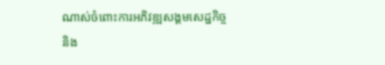ណាស់ចំពោះការអភិវឌ្ឍសង្គមសេដ្ឋកិច្ច និង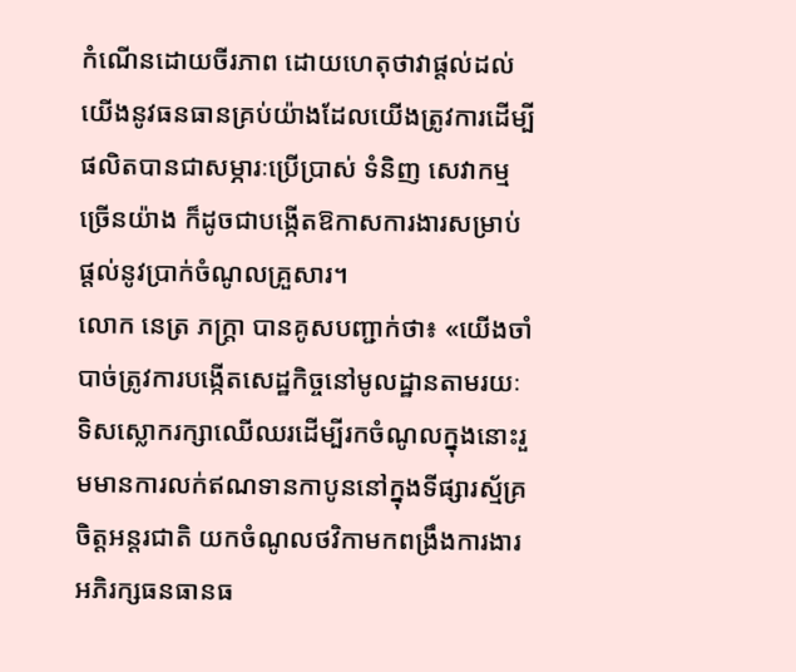កំណើនដោយចីរភាព ដោយហេតុថាវាផ្តល់ដល់យើងនូវធនធានគ្រប់យ៉ាងដែលយើងត្រូវការដើម្បីផលិតបានជាសម្ភារៈប្រើប្រាស់ ទំនិញ សេវាកម្មច្រើនយ៉ាង ក៏ដូចជាបង្កើតឱកាសការងារសម្រាប់ផ្តល់នូវប្រាក់ចំណូលគ្រួសារ។
លោក នេត្រ ភក្ត្រា បានគូសបញ្ជាក់ថា៖ «យើងចាំបាច់ត្រូវការបង្កើតសេដ្ឋកិច្ចនៅមូលដ្ឋានតាមរយៈទិសស្លោករក្សាឈើឈរដើម្បីរកចំណូលក្នុងនោះរួមមានការលក់ឥណទានកាបូននៅក្នុងទីផ្សារស្ម័គ្រចិត្តអន្តរជាតិ យកចំណូលថវិកាមកពង្រឹងការងារអភិរក្សធនធានធ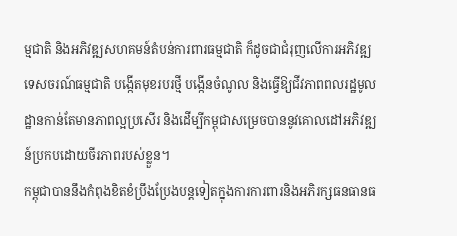ម្មជាតិ និងអភិវឌ្ឍសហគមន៍តំបន់ការពារធម្មជាតិ ក៏ដូចជាជំរុញលើការអភិវឌ្ឍទេសចរណ៍ធម្មជាតិ បង្កើតមុខរបរថ្មី បង្កើនចំណូល និងធ្វើឱ្យជីវភាពពលរដ្ឋមូលដ្ឋានកាន់តែមានភាពល្អប្រសើរ និងដើម្បីកម្ពុជាសម្រេចបាននូវគោលដៅអភិវឌ្ឍន៍ប្រកបដោយចីរភាពរបស់ខ្លួន។
កម្ពុជាបាននឹងកំពុងខិតខំប្រឹងប្រែងបន្តទៀតក្នុងការការពារនិងអភិរក្សធនធានធ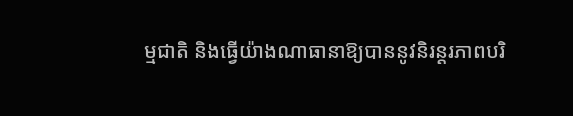ម្មជាតិ និងធ្វើយ៉ាងណាធានាឱ្យបាននូវនិរន្តរភាពបរិ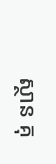ស្ថាន គុ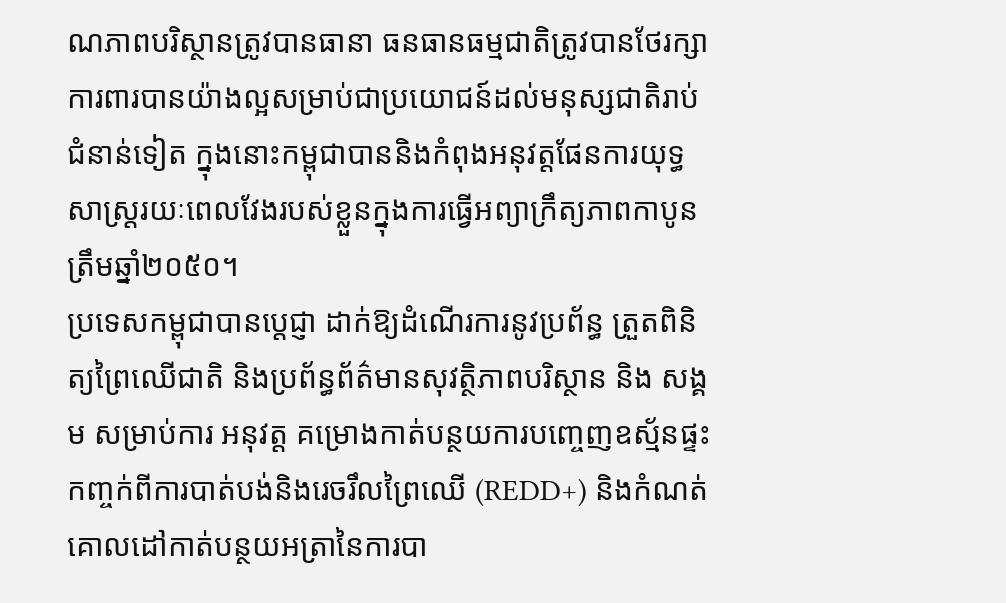ណភាពបរិស្ថានត្រូវបានធានា ធនធានធម្មជាតិត្រូវបានថែរក្សាការពារបានយ៉ាងល្អសម្រាប់ជាប្រយោជន៍ដល់មនុស្សជាតិរាប់ជំនាន់ទៀត ក្នុងនោះកម្ពុជាបាននិងកំពុងអនុវត្តផែនការយុទ្ធសាស្ត្ររយៈពេលវែងរបស់ខ្លួនក្នុងការធ្វើអព្យាក្រឹត្យភាពកាបូនត្រឹមឆ្នាំ២០៥០។
ប្រទេសកម្ពុជាបានប្តេជ្ញា ដាក់ឱ្យដំណើរការនូវប្រព័ន្ធ ត្រួតពិនិត្យព្រៃឈើជាតិ និងប្រព័ន្ធព័ត៌មានសុវត្ថិភាពបរិស្ថាន និង សង្គម សម្រាប់ការ អនុវត្ត គម្រោងកាត់បន្ថយការបញ្ចេញឧស្ម័នផ្ទះកញ្ចក់ពីការបាត់បង់និងរេចរឹលព្រៃឈើ (REDD+) និងកំណត់គោលដៅកាត់បន្ថយអត្រានៃការបា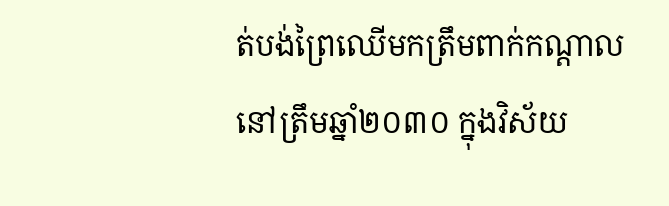ត់បង់ព្រៃឈើមកត្រឹមពាក់កណ្តាលនៅត្រឹមឆ្នាំ២០៣០ ក្នុងវិស័យ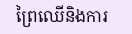ព្រៃឈើនិងការ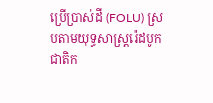ប្រើប្រាស់ដី (FOLU) ស្របតាមយុទ្ធសាស្ត្ររ៉េដបូកជាតិក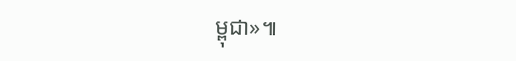ម្ពុជា»៕